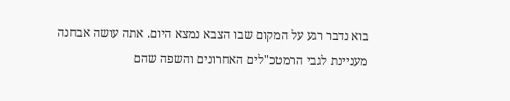בוא נדבר רגע על המקום שבו הצבא נמצא היום. אתה עושה אבחנה מעניינת לגבי הרמטכ"לים האחרונים והשפה שהם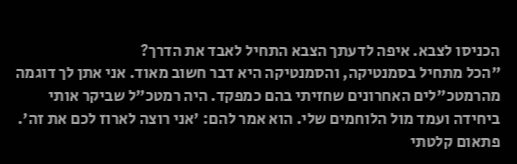הכניסו לצבא. איפה לדעתך הצבא התחיל לאבד את הדרך?
"הכל מתחיל בסמנטיקה, והסמנטיקה היא דבר חשוב מאוד. אני אתן לך דוגמה מהרמטכ"לים האחרונים שחזיתי בהם כמפקד. היה רמטכ"ל שביקר אותי ביחידה ועמד מול הלוחמים שלי. הוא אמר להם: 'אני רוצה לארוז לכם את זה'. פתאום קלטתי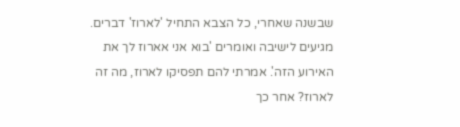שבשנה שאחרי, כל הצבא התחיל 'לארוז' דברים. מגיעים לישיבה ואומרים 'בוא אני אארוז לך את האירוע הזה'. אמרתי להם תפסיקו לארוז, מה זה לארוז? אחר כך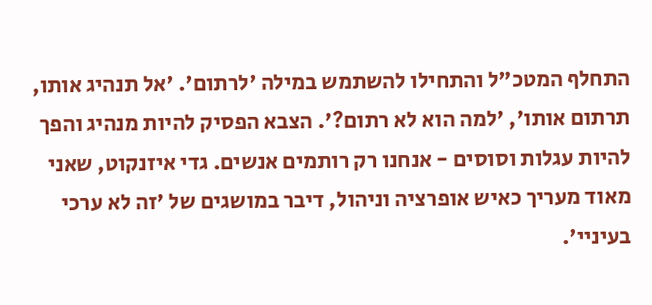התחלף המטכ"ל והתחילו להשתמש במילה 'לרתום'. 'אל תנהיג אותו, תרתום אותו', 'למה הוא לא רתום?'. הצבא הפסיק להיות מנהיג והפך להיות עגלות וסוסים - אנחנו רק רותמים אנשים. גדי איזנקוט, שאני מאוד מעריך כאיש אופרציה וניהול, דיבר במושגים של 'זה לא ערכי בעיניי'.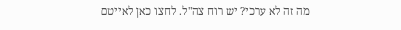מה זה לא ערכי? יש רוח צה"ל. לחצו כאן לאייטם